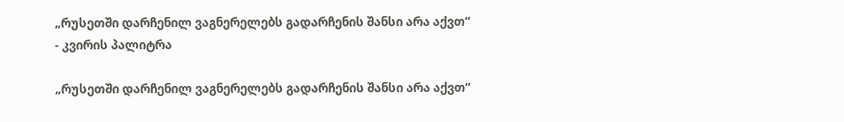„რუსეთში დარჩენილ ვაგნერელებს გადარჩენის შანსი არა აქვთ“ - კვირის პალიტრა

„რუსეთში დარჩენილ ვაგნერელებს გადარჩენის შანსი არა აქვთ“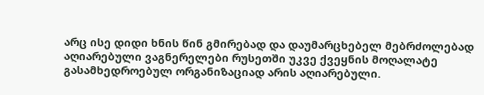არც ისე დიდი ხნის წინ გმირებად და დაუმარცხებელ მებრძოლებად აღიარებული ვაგნერელები რუსეთში უკვე ქვეყნის მოღალატე გასამხედროებულ ორგანიზაციად არის აღიარებული.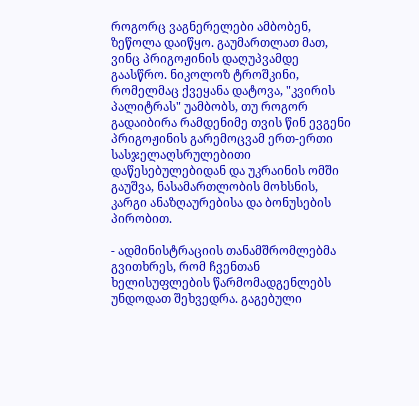როგორც ვაგნერელები ამბობენ, ზეწოლა დაიწყო. გაუმართლათ მათ, ვინც პრიგოჟინის დაღუპვამდე გაასწრო. ნიკოლოზ ტროშკინი, რომელმაც ქვეყანა დატოვა, "კვირის პალიტრას" უამბობს, თუ როგორ გადაიბირა რამდენიმე თვის წინ ევგენი პრიგოჟინის გარემოცვამ ერთ-ერთი სასჯელაღსრულებითი დაწესებულებიდან და უკრაინის ომში გაუშვა, ნასამართლობის მოხსნის, კარგი ანაზღაურებისა და ბონუსების პირობით.

- ადმინისტრაციის თანამშრომლებმა გვითხრეს, რომ ჩვენთან ხელისუფლების წარმომადგენლებს უნდოდათ შეხვედრა. გაგებული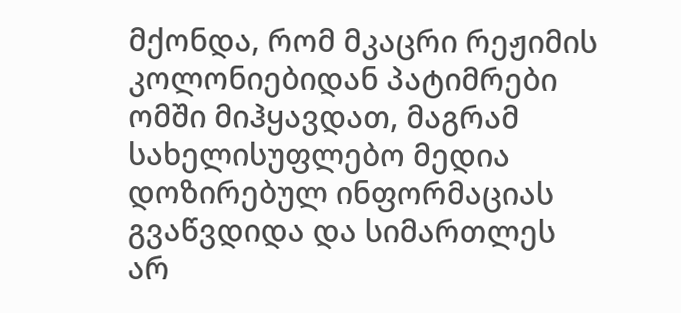მქონდა, რომ მკაცრი რეჟიმის კოლონიებიდან პატიმრები ომში მიჰყავდათ, მაგრამ სახელისუფლებო მედია დოზირებულ ინფორმაციას გვაწვდიდა და სიმართლეს არ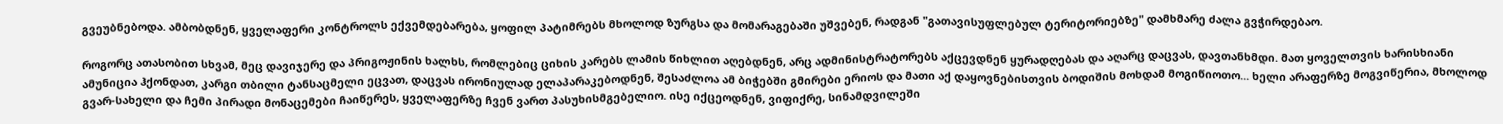გვეუბნებოდა. ამბობდნენ, ყველაფერი კონტროლს ექვემდებარება, ყოფილ პატიმრებს მხოლოდ ზურგსა და მომარაგებაში უშვებენ, რადგან "გათავისუფლებულ ტერიტორიებზე" დამხმარე ძალა გვჭირდებაო.

როგორც ათასობით სხვამ, მეც დავიჯერე და პრიგოჟინის ხალხს, რომლებიც ციხის კარებს ლამის წიხლით აღებდნენ, არც ადმინისტრატორებს აქცევდნენ ყურადღებას და აღარც დაცვას, დავთანხმდი. მათ ყოველთვის ხარისხიანი ამუნიცია ჰქონდათ, კარგი თბილი ტანსაცმელი ეცვათ, დაცვას ირონიულად ელაპარაკებოდნენ, შესაძლოა ამ ბიჭებში გმირები ერიოს და მათი აქ დაყოვნებისთვის ბოდიშის მოხდამ მოგიწიოთო... ხელი არაფერზე მოგვიწერია, მხოლოდ გვარ-სახელი და ჩემი პირადი მონაცემები ჩაიწერეს, ყველაფერზე ჩვენ ვართ პასუხისმგებელიო. ისე იქცეოდნენ, ვიფიქრე, სინამდვილეში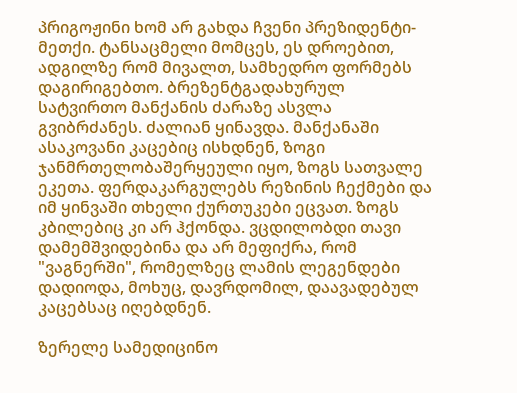პრიგოჟინი ხომ არ გახდა ჩვენი პრეზიდენტი-მეთქი. ტანსაცმელი მომცეს, ეს დროებით, ადგილზე რომ მივალთ, სამხედრო ფორმებს დაგირიგებთო. ბრეზენტგადახურულ სატვირთო მანქანის ძარაზე ასვლა გვიბრძანეს. ძალიან ყინავდა. მანქანაში ასაკოვანი კაცებიც ისხდნენ, ზოგი ჯანმრთელობაშერყეული იყო, ზოგს სათვალე ეკეთა. ფერდაკარგულებს რეზინის ჩექმები და იმ ყინვაში თხელი ქურთუკები ეცვათ. ზოგს კბილებიც კი არ ჰქონდა. ვცდილობდი თავი დამემშვიდებინა და არ მეფიქრა, რომ "ვაგნერში", რომელზეც ლამის ლეგენდები დადიოდა, მოხუც, დავრდომილ, დაავადებულ კაცებსაც იღებდნენ.

ზერელე სამედიცინო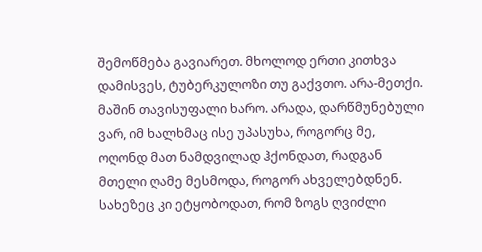შემოწმება გავიარეთ. მხოლოდ ერთი კითხვა დამისვეს, ტუბერკულოზი თუ გაქვთო. არა-მეთქი. მაშინ თავისუფალი ხარო. არადა, დარწმუნებული ვარ, იმ ხალხმაც ისე უპასუხა, როგორც მე, ოღონდ მათ ნამდვილად ჰქონდათ, რადგან მთელი ღამე მესმოდა, როგორ ახველებდნენ. სახეზეც კი ეტყობოდათ, რომ ზოგს ღვიძლი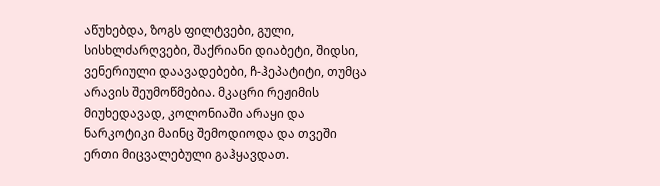აწუხებდა, ზოგს ფილტვები, გული, სისხლძარღვები, შაქრიანი დიაბეტი, შიდსი, ვენერიული დაავადებები, ჩ-ჰეპატიტი, თუმცა არავის შეუმოწმებია. მკაცრი რეჟიმის მიუხედავად, კოლონიაში არაყი და ნარკოტიკი მაინც შემოდიოდა და თვეში ერთი მიცვალებული გაჰყავდათ.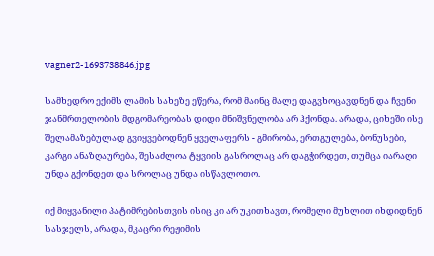vagner2-1693738846.jpg

სამხედრო ექიმს ლამის სახეზე ეწერა, რომ მაინც მალე დაგვხოცავდნენ და ჩვენი ჯანმრთელობის მდგომარეობას დიდი მნიშვნელობა არ ჰქონდა. არადა, ციხეში ისე შელამაზებულად გვიყვებოდნენ ყველაფერს - გმირობა, ერთგულება, ბონუსები, კარგი ანაზღაურება, შესაძლოა ტყვიის გასროლაც არ დაგჭირდეთ, თუმცა იარაღი უნდა გქონდეთ და სროლაც უნდა ისწავლოთო.

იქ მიყვანილი პატიმრებისთვის ისიც კი არ უკითხავთ, რომელი მუხლით იხდიდნენ სასჯელს, არადა, მკაცრი რეჟიმის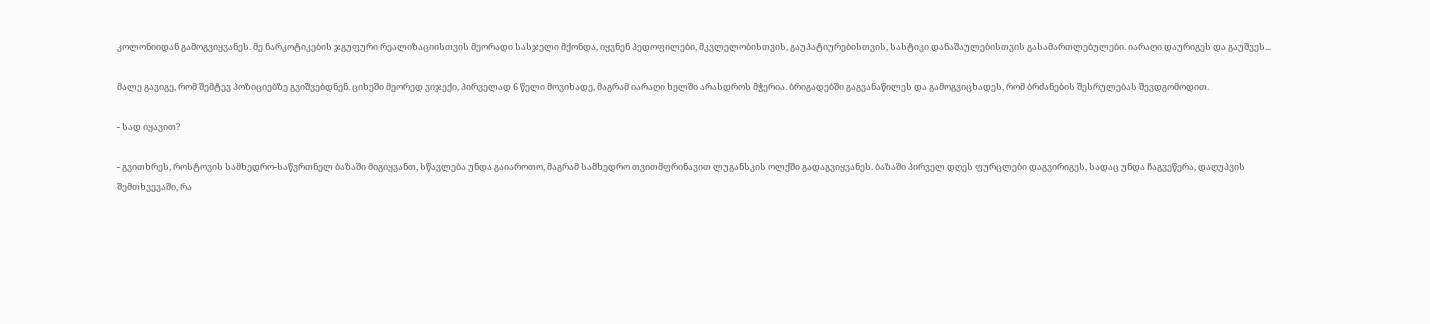კოლონიიდან გამოგვიყვანეს. მე ნარკოტიკების ჯგუფური რეალიზაციისთვის მეორადი სასჯელი მქონდა, იყვნენ პედოფილები, მკვლელობისთვის, გაუპატიურებისთვის, სასტიკი დანაშაულებისთვის გასამართლებულები. იარაღი დაურიგეს და გაუშვეს...

მალე გავიგე, რომ შემტევ პოზიციებზე გვიშვებდნენ. ციხეში მეორედ ვიჯექი, პირველად 6 წელი მოვიხადე, მაგრამ იარაღი ხელში არასდროს მჭერია. ბრიგადებში გაგვანაწილეს და გამოგვიცხადეს, რომ ბრძანების შესრულებას შევდგომოდით.

- სად იყავით?

- გვითხრეს, როსტოვის სამხედრო-საწვრთნელ ბაზაში მიგიყვანთ, სწავლება უნდა გაიაროთო, მაგრამ სამხედრო თვითმფრინავით ლუგანსკის ოლქში გადაგვიყვანეს. ბაზაში პირველ დღეს ფურცლები დაგვირიგეს, სადაც უნდა ჩაგვეწერა, დაღუპვის შემთხვევაში, რა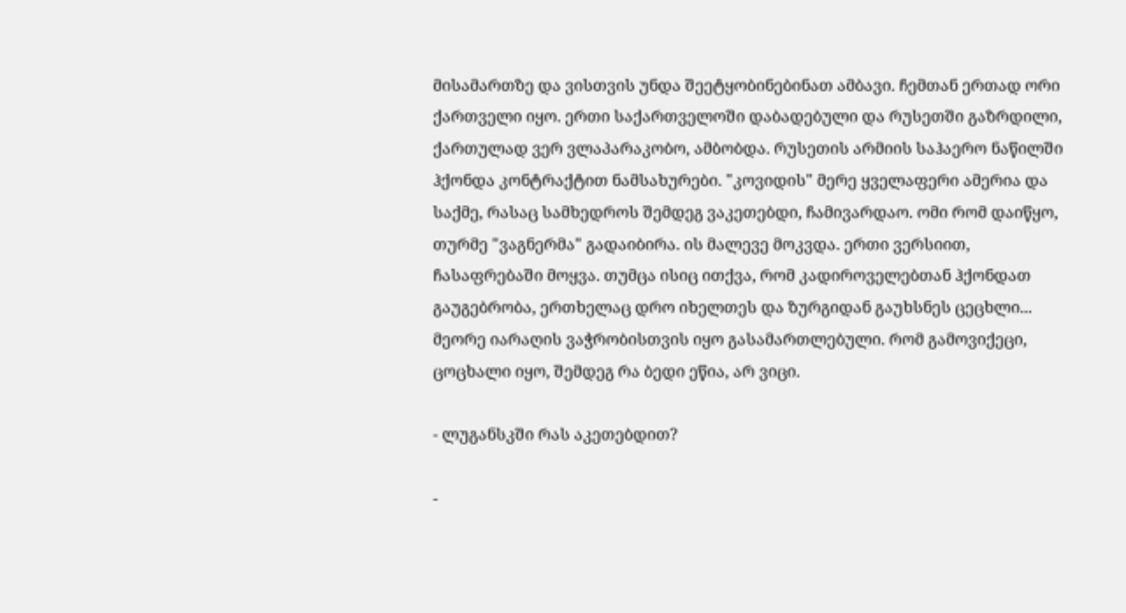მისამართზე და ვისთვის უნდა შეეტყობინებინათ ამბავი. ჩემთან ერთად ორი ქართველი იყო. ერთი საქართველოში დაბადებული და რუსეთში გაზრდილი, ქართულად ვერ ვლაპარაკობო, ამბობდა. რუსეთის არმიის საჰაერო ნაწილში ჰქონდა კონტრაქტით ნამსახურები. "კოვიდის" მერე ყველაფერი ამერია და საქმე, რასაც სამხედროს შემდეგ ვაკეთებდი, ჩამივარდაო. ომი რომ დაიწყო, თურმე "ვაგნერმა" გადაიბირა. ის მალევე მოკვდა. ერთი ვერსიით, ჩასაფრებაში მოყვა. თუმცა ისიც ითქვა, რომ კადიროველებთან ჰქონდათ გაუგებრობა, ერთხელაც დრო იხელთეს და ზურგიდან გაუხსნეს ცეცხლი... მეორე იარაღის ვაჭრობისთვის იყო გასამართლებული. რომ გამოვიქეცი, ცოცხალი იყო, შემდეგ რა ბედი ეწია, არ ვიცი.

- ლუგანსკში რას აკეთებდით?

-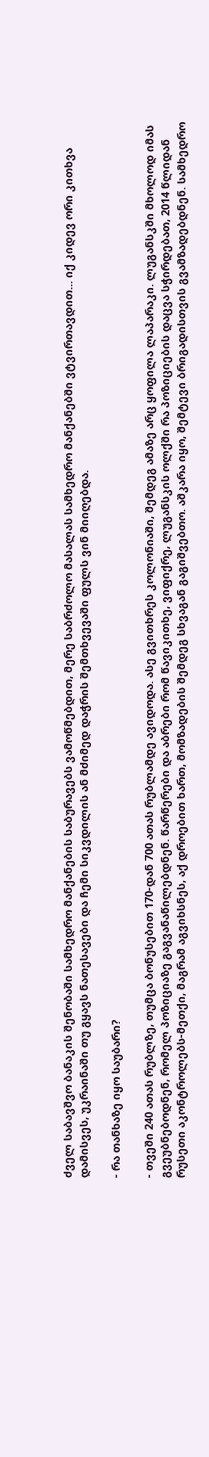ძველ საბავშვო ბანაკის შენობაში სამხედრო მანქანების საბურავებს ვამოწმებდით, მერე საბრძოლო მასალას სამხედრო მანქანებში ვტვირთავდით... იქ კიდევ ორი კითხვა დამისვეს, უკრაინაში თუ გყავს ნათესავები და ჩემი სიკვდილის ან მძიმედ დაჭრის შემთხვევაში ფულს ვინ მიიღებდა.

- რა თანხაზე იყო საუბარი?

- თვეში 240 ათას რუბლზე, თუმცა ბონუსებით 170-დან 700 ათას რუბლამდე ავიდოდა. ასე გვითხრეს კოლონიაში, შემდეგ ამაზე არც ყოფილა ლაპარაკი. ლუგანსკში მხოლოდ იმას გვეუბნებოდნენ, რომელ პოზიციაზე გაგვანაწილებდნენ. წარწერები და აბრები რომ წავიკითხე, ვიფიქრე, ლუგანსკის ოლქში რა პოზიციების დაცვა სჭირდებათ, 2014 წლიდან რუსეთი აკონტროლებს-მეთქი, მაგრამ აგვიხსნეს, აქ დროებით ხართ, მომზადების შემდეგ სხვაგან გაგიშვებთო. აშკარა იყო, შემტევი ბრიგადისთვის გვამზადებდნენ. სამხედრო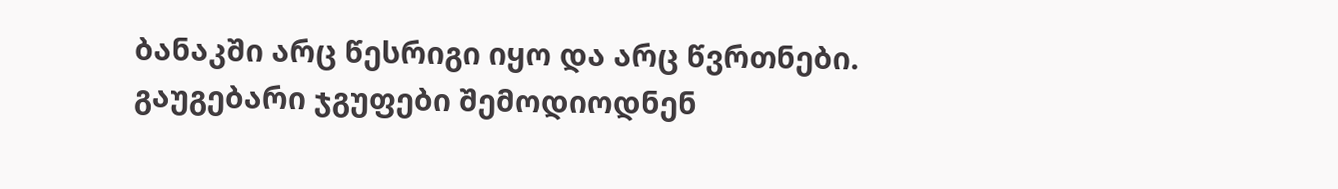ბანაკში არც წესრიგი იყო და არც წვრთნები. გაუგებარი ჯგუფები შემოდიოდნენ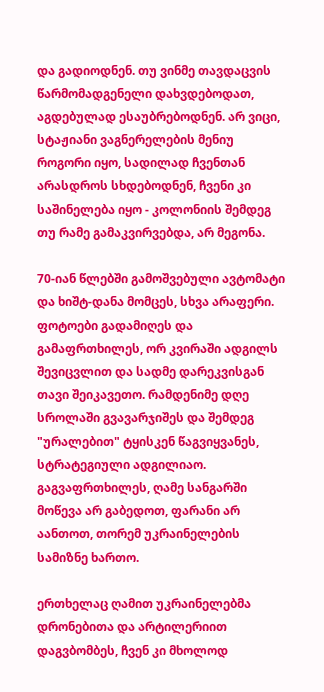და გადიოდნენ. თუ ვინმე თავდაცვის წარმომადგენელი დახვდებოდათ, აგდებულად ესაუბრებოდნენ. არ ვიცი, სტაჟიანი ვაგნერელების მენიუ როგორი იყო, სადილად ჩვენთან არასდროს სხდებოდნენ, ჩვენი კი საშინელება იყო - კოლონიის შემდეგ თუ რამე გამაკვირვებდა, არ მეგონა.

70-იან წლებში გამოშვებული ავტომატი და ხიშტ-დანა მომცეს, სხვა არაფერი. ფოტოები გადამიღეს და გამაფრთხილეს, ორ კვირაში ადგილს შევიცვლით და სადმე დარეკვისგან თავი შეიკავეთო. რამდენიმე დღე სროლაში გვავარჯიშეს და შემდეგ "ურალებით" ტყისკენ წაგვიყვანეს, სტრატეგიული ადგილიაო. გაგვაფრთხილეს, ღამე სანგარში მოწევა არ გაბედოთ, ფარანი არ აანთოთ, თორემ უკრაინელების სამიზნე ხართო.

ერთხელაც ღამით უკრაინელებმა დრონებითა და არტილერიით დაგვბომბეს, ჩვენ კი მხოლოდ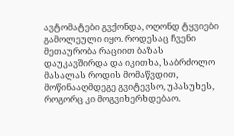ავტომატები გვქონდა, ოღონდ ტყვიები გამოლეული იყო. როდესაც ჩვენი მეთაურობა რაციით ბაზას დაუკავშირდა და იკითხა, საბრძოლო მასალას როდის მომაწვდით, მოწინააღმდეგე გვიტევსო, უპასუხეს, როგორც კი მოგვიხერხდებაო.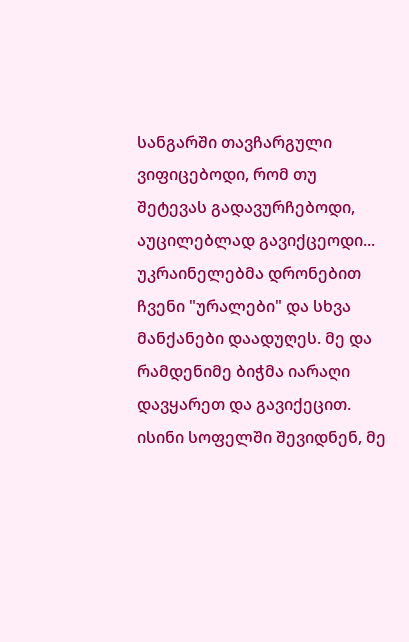სანგარში თავჩარგული ვიფიცებოდი, რომ თუ შეტევას გადავურჩებოდი, აუცილებლად გავიქცეოდი... უკრაინელებმა დრონებით ჩვენი "ურალები" და სხვა მანქანები დაადუღეს. მე და რამდენიმე ბიჭმა იარაღი დავყარეთ და გავიქეცით. ისინი სოფელში შევიდნენ, მე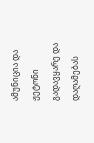ამუნიცია და ჟეტონი გადავყარე და დაღამებას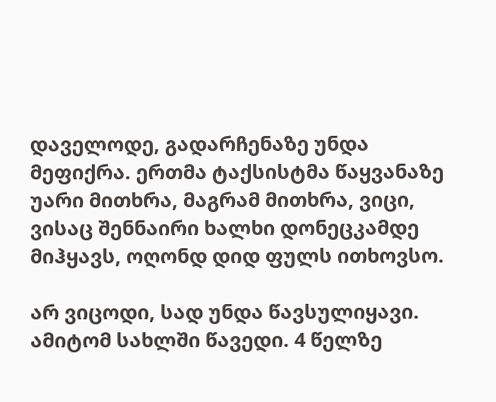დაველოდე, გადარჩენაზე უნდა მეფიქრა. ერთმა ტაქსისტმა წაყვანაზე უარი მითხრა, მაგრამ მითხრა, ვიცი, ვისაც შენნაირი ხალხი დონეცკამდე მიჰყავს, ოღონდ დიდ ფულს ითხოვსო.

არ ვიცოდი, სად უნდა წავსულიყავი. ამიტომ სახლში წავედი. 4 წელზე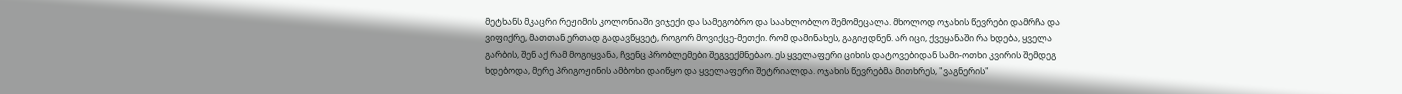მეტხანს მკაცრი რეჟიმის კოლონიაში ვიჯექი და სამეგობრო და საახლობლო შემომეცალა. მხოლოდ ოჯახის წევრები დამრჩა და ვიფიქრე, მათთან ერთად გადავწყვეტ, როგორ მოვიქცე-მეთქი. რომ დამინახეს, გაგიჟდნენ. არ იცი, ქვეყანაში რა ხდება, ყველა გარბის, შენ აქ რამ მოგიყვანა, ჩვენც პრობლემები შეგვექმნებაო. ეს ყველაფერი ციხის დატოვებიდან სამი-ოთხი კვირის შემდეგ ხდებოდა, მერე პრიგოჟინის ამბოხი დაიწყო და ყველაფერი შეტრიალდა. ოჯახის წევრებმა მითხრეს, "ვაგნერის"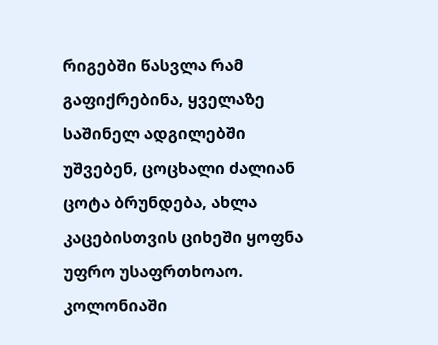რიგებში წასვლა რამ გაფიქრებინა, ყველაზე საშინელ ადგილებში უშვებენ, ცოცხალი ძალიან ცოტა ბრუნდება, ახლა კაცებისთვის ციხეში ყოფნა უფრო უსაფრთხოაო. კოლონიაში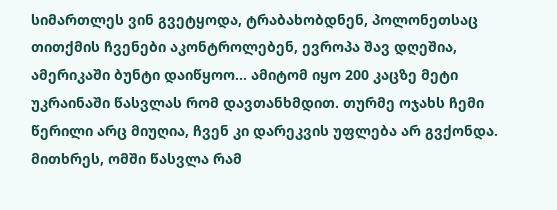სიმართლეს ვინ გვეტყოდა, ტრაბახობდნენ, პოლონეთსაც თითქმის ჩვენები აკონტროლებენ, ევროპა შავ დღეშია, ამერიკაში ბუნტი დაიწყოო... ამიტომ იყო 200 კაცზე მეტი უკრაინაში წასვლას რომ დავთანხმდით. თურმე ოჯახს ჩემი წერილი არც მიუღია, ჩვენ კი დარეკვის უფლება არ გვქონდა. მითხრეს, ომში წასვლა რამ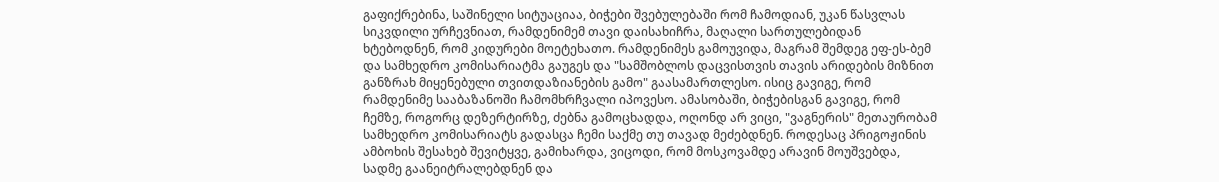გაფიქრებინა, საშინელი სიტუაციაა, ბიჭები შვებულებაში რომ ჩამოდიან, უკან წასვლას სიკვდილი ურჩევნიათ, რამდენიმემ თავი დაისახიჩრა, მაღალი სართულებიდან ხტებოდნენ, რომ კიდურები მოეტეხათო. რამდენიმეს გამოუვიდა, მაგრამ შემდეგ ეფ-ეს-ბემ და სამხედრო კომისარიატმა გაუგეს და "სამშობლოს დაცვისთვის თავის არიდების მიზნით განზრახ მიყენებული თვითდაზიანების გამო" გაასამართლესო. ისიც გავიგე, რომ რამდენიმე სააბაზანოში ჩამომხრჩვალი იპოვესო. ამასობაში, ბიჭებისგან გავიგე, რომ ჩემზე, როგორც დეზერტირზე, ძებნა გამოცხადდა, ოღონდ არ ვიცი, "ვაგნერის" მეთაურობამ სამხედრო კომისარიატს გადასცა ჩემი საქმე თუ თავად მეძებდნენ. როდესაც პრიგოჟინის ამბოხის შესახებ შევიტყვე, გამიხარდა, ვიცოდი, რომ მოსკოვამდე არავინ მოუშვებდა, სადმე გაანეიტრალებდნენ და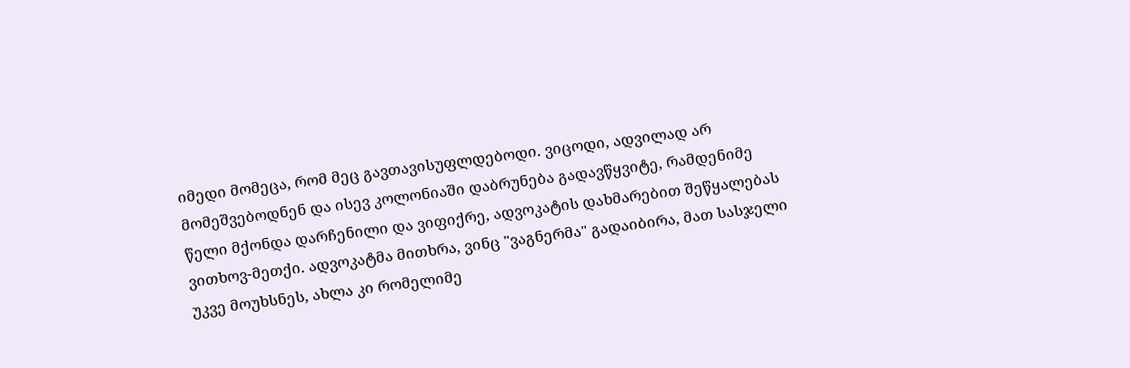იმედი მომეცა, რომ მეც გავთავისუფლდებოდი. ვიცოდი, ადვილად არ მომეშვებოდნენ და ისევ კოლონიაში დაბრუნება გადავწყვიტე, რამდენიმე წელი მქონდა დარჩენილი და ვიფიქრე, ადვოკატის დახმარებით შეწყალებას ვითხოვ-მეთქი. ადვოკატმა მითხრა, ვინც "ვაგნერმა" გადაიბირა, მათ სასჯელი უკვე მოუხსნეს, ახლა კი რომელიმე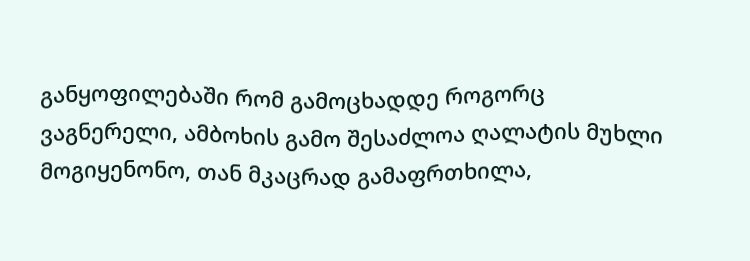განყოფილებაში რომ გამოცხადდე როგორც ვაგნერელი, ამბოხის გამო შესაძლოა ღალატის მუხლი მოგიყენონო, თან მკაცრად გამაფრთხილა,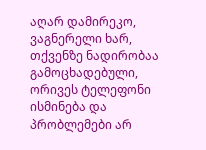აღარ დამირეკო, ვაგნერელი ხარ, თქვენზე ნადირობაა გამოცხადებული, ორივეს ტელეფონი ისმინება და პრობლემები არ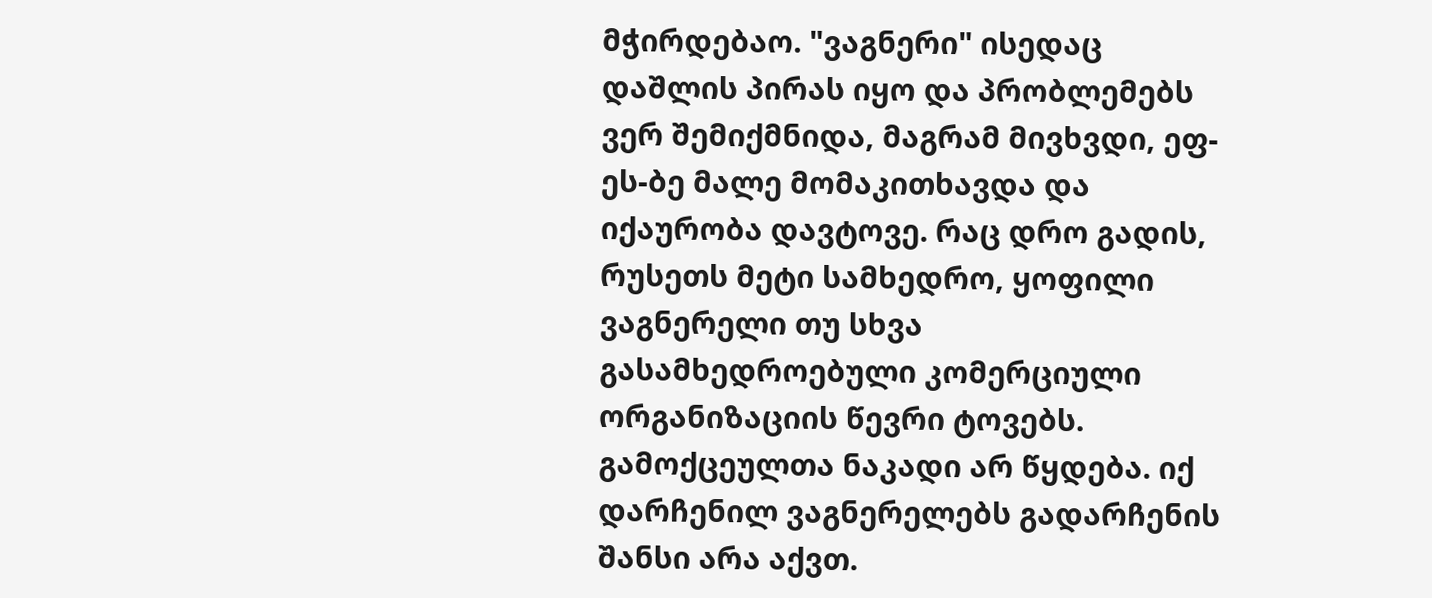მჭირდებაო. "ვაგნერი" ისედაც დაშლის პირას იყო და პრობლემებს ვერ შემიქმნიდა, მაგრამ მივხვდი, ეფ-ეს-ბე მალე მომაკითხავდა და იქაურობა დავტოვე. რაც დრო გადის, რუსეთს მეტი სამხედრო, ყოფილი ვაგნერელი თუ სხვა გასამხედროებული კომერციული ორგანიზაციის წევრი ტოვებს. გამოქცეულთა ნაკადი არ წყდება. იქ დარჩენილ ვაგნერელებს გადარჩენის შანსი არა აქვთ.